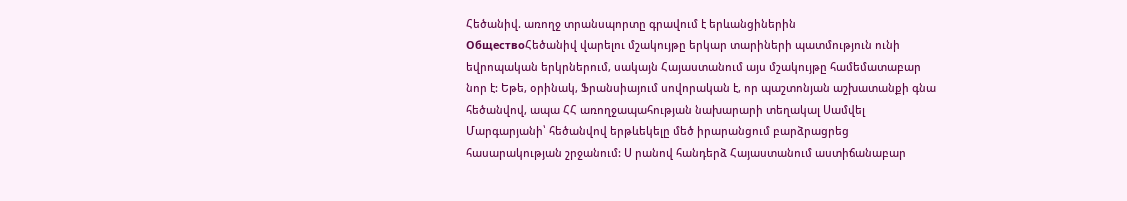Հեծանիվ. առողջ տրանսպորտը գրավում է երևանցիներին
ОбществоՀեծանիվ վարելու մշակույթը երկար տարիների պատմություն ունի եվրոպական երկրներում, սակայն Հայաստանում այս մշակույթը համեմատաբար նոր է: Եթե, օրինակ, Ֆրանսիայում սովորական է, որ պաշտոնյան աշխատանքի գնա հեծանվով, ապա ՀՀ առողջապահության նախարարի տեղակալ Սամվել Մարգարյանի՝ հեծանվով երթևեկելը մեծ իրարանցում բարձրացրեց հասարակության շրջանում: Ս րանով հանդերձ Հայաստանում աստիճանաբար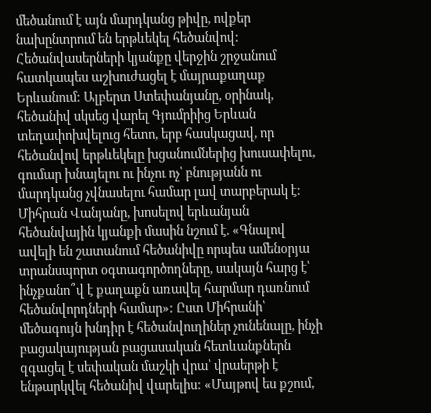մեծանում է այն մարդկանց թիվը, ովքեր նախընտրում են երթևեկել հեծանվով:
Հեծանվասերների կյանքը վերջին շրջանում հատկապես աշխուժացել է մայրաքաղաք Երևանում: Ալբերտ Ստեփանյանը, օրինակ, հեծանիվ սկսեց վարել Գյումրիից Երևան տեղափոխվելուց հետո, երբ հասկացավ, որ հեծանվով երթևեկելը խցանումներից խուսափելու, գումար խնայելու ու ինչու ոչ՝ բնությանն ու մարդկանց չվնասելու համար լավ տարբերակ է:
Միհրան Վանյանը, խոսելով երևանյան հեծանվային կյանքի մասին նշում է. «Գնալով ավելի են շատանում հեծանիվը որպես ամենօրյա տրանսպորտ օգտագործողները, սակայն հարց է՝ ինչքանո՞վ է քաղաքն առավել հարմար դառնում հեծանվորդների համար»: Ըստ Միհրանի՝ մեծագույն խնդիր է հեծանվուղիներ չունենալը, ինչի բացակայության բացասական հետևանքներն զգացել է սեփական մաշկի վրա՝ վրաերթի է ենթարկվել հեծանիվ վարելիս: «Մայթով ես քշում,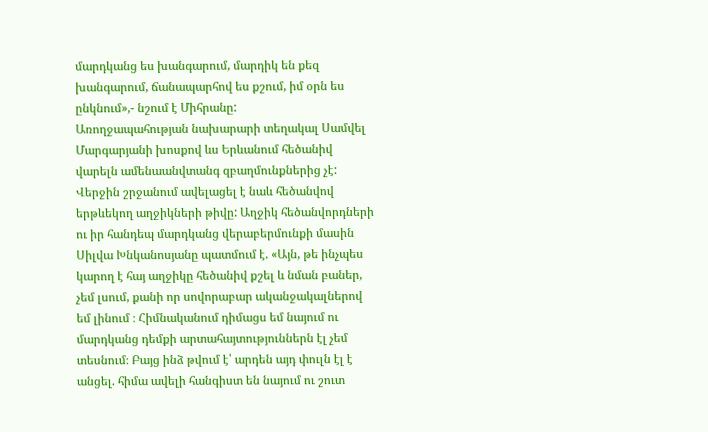մարդկանց ես խանգարում, մարդիկ են քեզ խանգարում, ճանապարհով ես քշում, իմ օրն ես ընկնում»,- նշում է Միհրանը:
Առողջապահության նախարարի տեղակալ Սամվել Մարգարյանի խոսքով ևս Երևանում հեծանիվ վարելն ամենաանվտանգ զբաղմունքներից չէ:
Վերջին շրջանում ավելացել է նաև հեծանվով երթևեկող աղջիկների թիվը: Աղջիկ հեծանվորդների ու իր հանդեպ մարդկանց վերաբերմունքի մասին Սիլվա Խնկանոսյանը պատմում է. «Այն, թե ինչպես կարող է հայ աղջիկը հեծանիվ քշել և նման բաներ, չեմ լսում, քանի որ սովորաբար ականջակալներով եմ լինում ։ Հիմնականում դիմացս եմ նայում ու մարդկանց դեմքի արտահայտություններն էլ չեմ տեսնում։ Բայց ինձ թվում է՝ արդեն այդ փուլն էլ է անցել. հիմա ավելի հանգիստ են նայում ու շուտ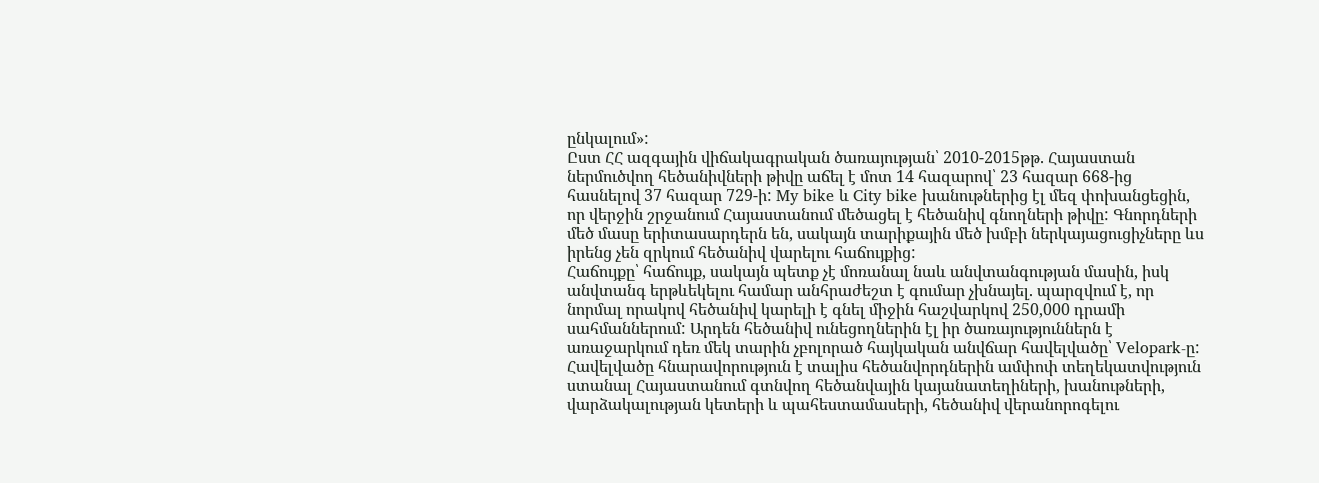ընկալում»:
Ըստ ՀՀ ազգային վիճակագրական ծառայության՝ 2010-2015թթ. Հայաստան ներմուծվող հեծանիվների թիվը աճել է մոտ 14 հազարով՝ 23 հազար 668-ից հասնելով 37 հազար 729-ի: My bike և City bike խանութներից էլ մեզ փոխանցեցին, որ վերջին շրջանում Հայաստանում մեծացել է հեծանիվ գնողների թիվը: Գնորդների մեծ մասը երիտասարդերն են, սակայն տարիքային մեծ խմբի ներկայացուցիչները ևս իրենց չեն զրկում հեծանիվ վարելու հաճույքից:
Հաճույքը՝ հաճույք, սակայն պետք չէ մոռանալ նաև անվտանգության մասին, իսկ անվտանգ երթևեկելու համար անհրաժեշտ է գումար չխնայել. պարզվում է, որ նորմալ որակով հեծանիվ կարելի է գնել միջին հաշվարկով 250,000 դրամի սահմաններում: Արդեն հեծանիվ ունեցողներին էլ իր ծառայություններն է առաջարկում դեռ մեկ տարին չբոլորած հայկական անվճար հավելվածը՝ Velopark-ը: Հավելվածը հնարավորություն է տալիս հեծանվորդներին ամփոփ տեղեկատվություն ստանալ Հայաստանում գտնվող հեծանվային կայանատեղիների, խանութների, վարձակալության կետերի և պահեստամասերի, հեծանիվ վերանորոգելու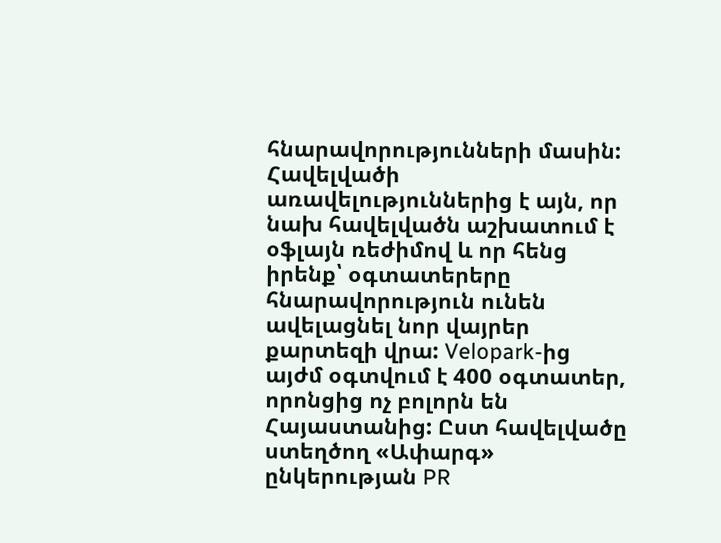հնարավորությունների մասին:
Հավելվածի առավելություններից է այն, որ նախ հավելվածն աշխատում է օֆլայն ռեժիմով և որ հենց իրենք՝ օգտատերերը հնարավորություն ունեն ավելացնել նոր վայրեր քարտեզի վրա: Velopark-ից այժմ օգտվում է 400 օգտատեր, որոնցից ոչ բոլորն են Հայաստանից: Ըստ հավելվածը ստեղծող «Ափարգ» ընկերության PR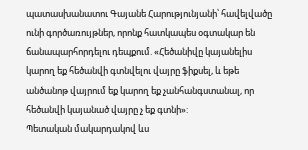պատասխանատու Գայանե Հարությունյանի՝ հավելվածը ունի գործառույթներ, որոնք հատկապես օգտակար են ճանապարհորդելու դեպքում. «Հեծանիվը կայանելիս կարող եք հեծանվի գտնվելու վայրը ֆիքսել, և եթե անծանոթ վայրում եք կարող եք չանհանգստանալ, որ հեծանվի կայանած վայրը չ եք գտնի»:
Պետական մակարդակով ևս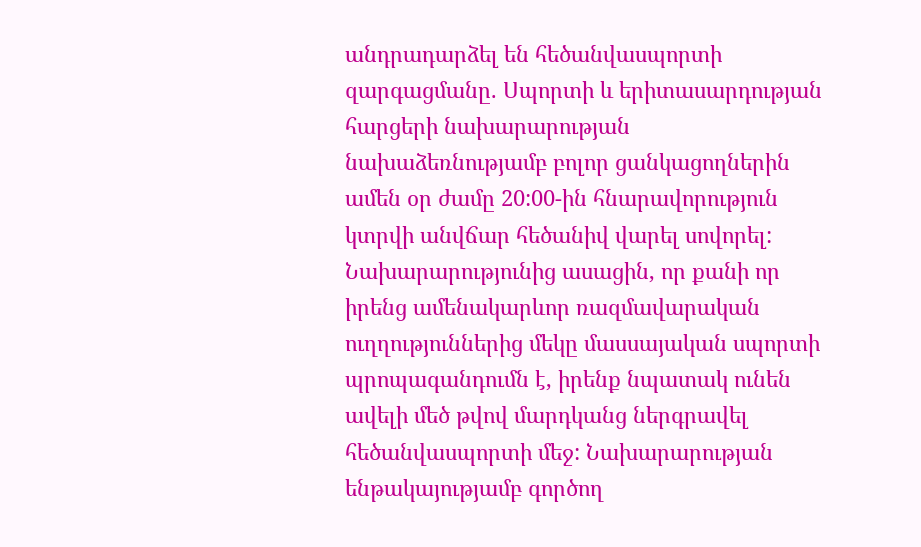անդրադարձել են հեծանվասպորտի զարգացմանը. Սպորտի և երիտասարդության հարցերի նախարարության նախաձեռնությամբ բոլոր ցանկացողներին ամեն օր ժամը 20:00-ին հնարավորություն կտրվի անվճար հեծանիվ վարել սովորել: Նախարարությունից ասացին, որ քանի որ իրենց ամենակարևոր ռազմավարական ուղղություններից մեկը մասսայական սպորտի պրոպագանդումն է, իրենք նպատակ ունեն ավելի մեծ թվով մարդկանց ներգրավել հեծանվասպորտի մեջ: Նախարարության ենթակայությամբ գործող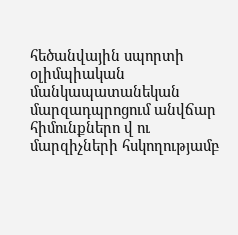հեծանվային սպորտի օլիմպիական մանկապատանեկան մարզադպրոցում անվճար հիմունքներո վ ու մարզիչների հսկողությամբ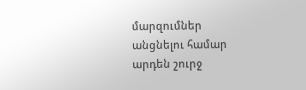մարզումներ անցնելու համար արդեն շուրջ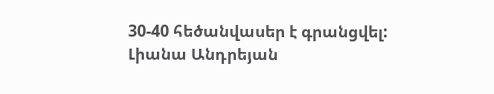30-40 հեծանվասեր է գրանցվել:
Լիանա Անդրեյան